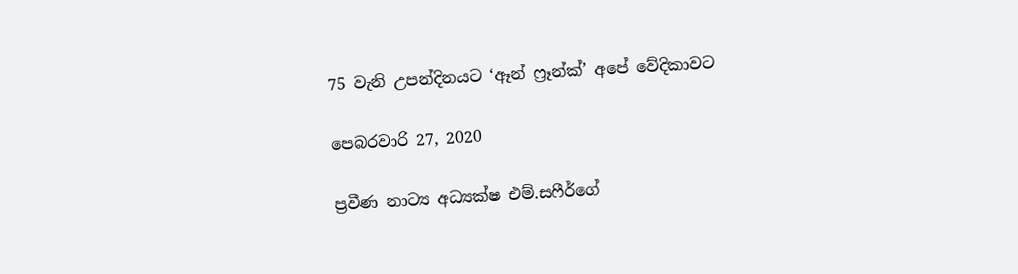75 වැනි උපන්දිනයට ‘ඈන් ෆ්‍රෑන්ක්’ අපේ වේදිකාවට

පෙබරවාරි 27, 2020

ප්‍රවීණ නාට්‍ය අධ්‍යක්ෂ එම්.සෆීර්ගේ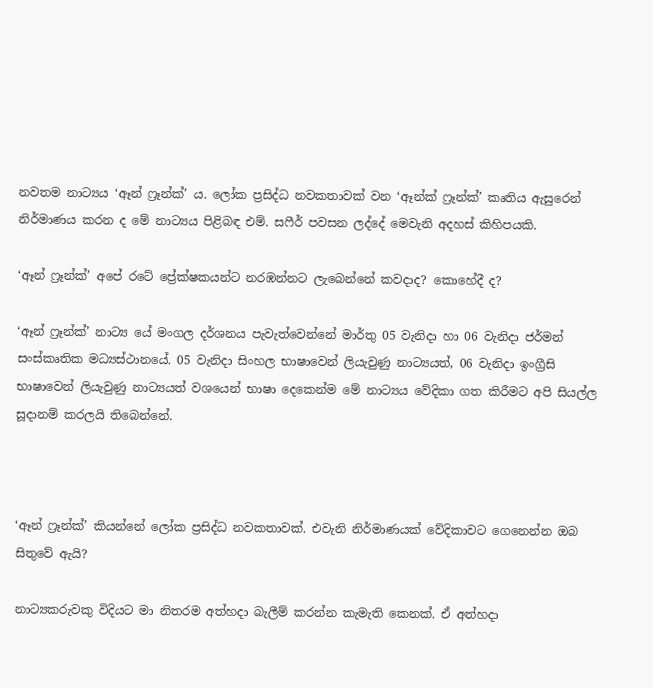නවතම නාට්‍යය ‘ඈන් ෆ්‍රෑන්ක්’ ය. ලෝක ප්‍රසිද්ධ නවකතාවක් වන ‘ඈන්ක් ෆ්‍රෑන්ක්’ කෘතිය ඇසුරෙන් නිර්මාණය කරන ද මේ නාට්‍යය පිළිබඳ එම්. සෆීර් පවසන ලද්දේ මෙවැනි අදහස් කිහිපයකි.

‘ඈන් ෆ්‍රෑන්ක්’ අපේ රටේ ප්‍රේක්ෂකයන්ට නරඹන්නට ලැබෙන්නේ කවදාද? කොහේදී ද?

‘ඈන් ෆ්‍රෑන්ක්’ නාට්‍ය යේ මංගල දර්ශනය පැවැත්වෙන්නේ මාර්තු 05 වැනිදා හා 06 වැනිදා ජර්මන් සංස්කෘතික මධ්‍යස්ථානයේ. 05 වැනිදා සිංහල භාෂාවෙන් ලියැවුණු නාට්‍යයත්, 06 වැනිදා ඉංග්‍රීසි භාෂාවෙන් ලියැවුණු නාට්‍යයත් වශයෙන් භාෂා දෙකෙන්ම මේ නාට්‍යය වේදිකා ගත කිරීමට අපි සියල්ල සූදානම් කරලයි තිබෙන්නේ.



‘ඈන් ෆ්‍රෑන්ක්’ කියන්නේ ලෝක ප්‍රසිද්ධ නවකතාවක්. එවැනි නිර්මාණයක් වේදිකාවට ගෙනෙන්න ඔබ සිතුවේ ඇයි?

නාට්‍යකරුවකු විදියට මා නිතරම අත්හදා බැලීම් කරන්න කැමැති කෙනක්. ඒ අත්හදා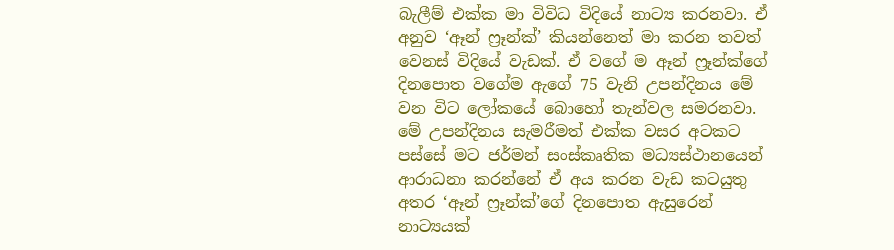බැලීම් එක්ක මා විවිධ විදියේ නාට්‍ය කරනවා. ඒ අනුව ‘ඈන් ෆ්‍රෑන්ක්’ කියන්නෙත් මා කරන තවත් වෙනස් විදියේ වැඩක්. ඒ වගේ ම ඈන් ෆ්‍රෑන්ක්ගේ දිනපොත වගේම ඇගේ 75 වැනි උපන්දිනය මේ වන විට ලෝකයේ බොහෝ තැන්වල සමරනවා. මේ උපන්දිනය සැමරීමත් එක්ක වසර අටකට පස්සේ මට ජර්මන් සංස්කෘතික මධ්‍යස්ථානයෙන් ආරාධනා කරන්නේ ඒ අය කරන වැඩ කටයුතු අතර ‘ඈන් ෆ්‍රෑන්ක්’ගේ දිනපොත ඇසුරෙන් නාට්‍යයක්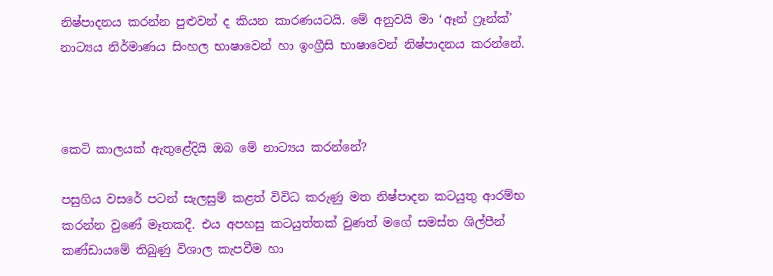නිෂ්පාදනය කරන්න පුළුවන් ද කියන කාරණයටයි. මේ අනුවයි මා ‘ඈන් ෆ්‍රෑන්ක්’ නාට්‍යය නිර්මාණය සිංහල භාෂාවෙන් හා ඉංග්‍රීසි භාෂාවෙන් නිෂ්පාදනය කරන්නේ.



කෙටි කාලයක් ඇතුළේදියි ඔබ මේ නාට්‍යය කරන්නේ?

පසුගිය වසරේ පටන් සැලසුම් කළත් විවිධ කරුණු මත නිෂ්පාදන කටයුතු ආරම්භ කරන්න වුණේ මෑතකදී. එය අපහසු කටයුත්තක් වුණත් මගේ සමස්ත ශිල්පීන් කණ්ඩායමේ තිබුණු විශාල කැපවීම හා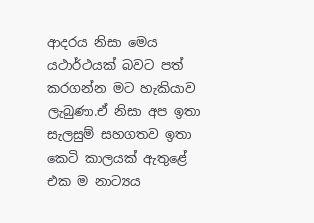ආදරය නිසා මෙය යථාර්ථයක් බවට පත් කරගන්න මට හැකියාව ලැබුණා.ඒ නිසා අප ඉතා සැලසුම් සහගතව ඉතා කෙටි කාලයක් ඇතුළේ එක ම නාට්‍යය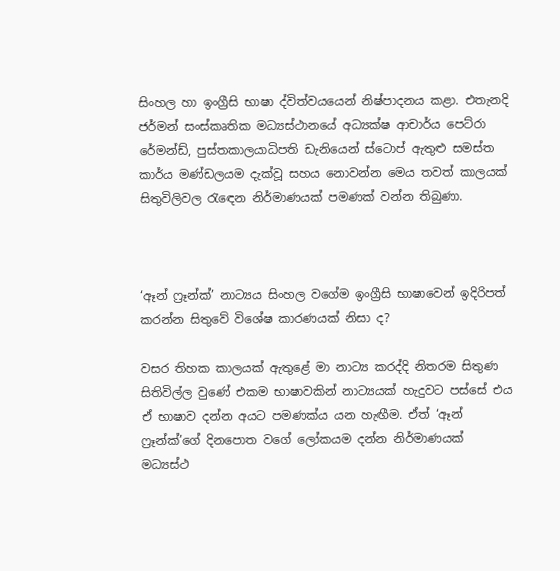සිංහල හා ඉංග්‍රීසි භාෂා ද්විත්වයයෙන් නිෂ්පාදනය කළා. එතැනදි ජර්මන් සංස්කෘතික මධ්‍යස්ථානයේ අධ්‍යක්ෂ ආචාර්ය පෙට්රා රේමන්ඩ්, පුස්තකාලයාධිපති ඩැනියෙන් ස්ටොප් ඇතුළු සමස්ත කාර්ය මණ්ඩලයම දැක්වූ සහය නොවන්න මෙය තවත් කාලයක් සිතුවිලිවල රැඳෙන නිර්මාණයක් පමණක් වන්න තිබුණා.



‘ඈන් ෆ්‍රෑන්ක්’ නාට්‍යය සිංහල වගේම ඉංග්‍රීසි භාෂාවෙන් ඉදිරිපත් කරන්න සිතුවේ විශේෂ කාරණයක් නිසා ද?

වසර තිහක කාලයක් ඇතුළේ මා නාට්‍ය කරද්දි නිතරම සිතුණ සිතිවිල්ල වුණේ එකම භාෂාවකින් නාට්‍යයක් හැදුවට පස්සේ එය ඒ භාෂාව දන්න අයට පමණක්ය යන හැඟීම. ඒත් ‘ඈන් ෆ්‍රෑන්ක්’ගේ දිනපොත වගේ ලෝකයම දන්න නිර්මාණයක් මධ්‍යස්ථ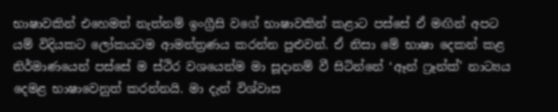භාෂාවකින් එහෙමත් නැත්නම් ඉංග්‍රීසි වගේ භාෂාවකින් කළාට පස්සේ ඒ මඟින් අපට යම් විදියකට ලෝකයටම ආමන්ත්‍රණය කරන්න පුළුවන්. ඒ නිසා මේ භාෂා දෙකන් කළ නිර්මාණයෙන් පස්සේ ම ස්ථිර වශයෙන්ම මා සූදානම් වී සිටින්නේ ‘ඈන් ෆ්‍රෑන්ක්’ නාට්‍යය දෙමළ භාෂාවෙනුත් කරන්නයි. මා දැන් විශ්වාස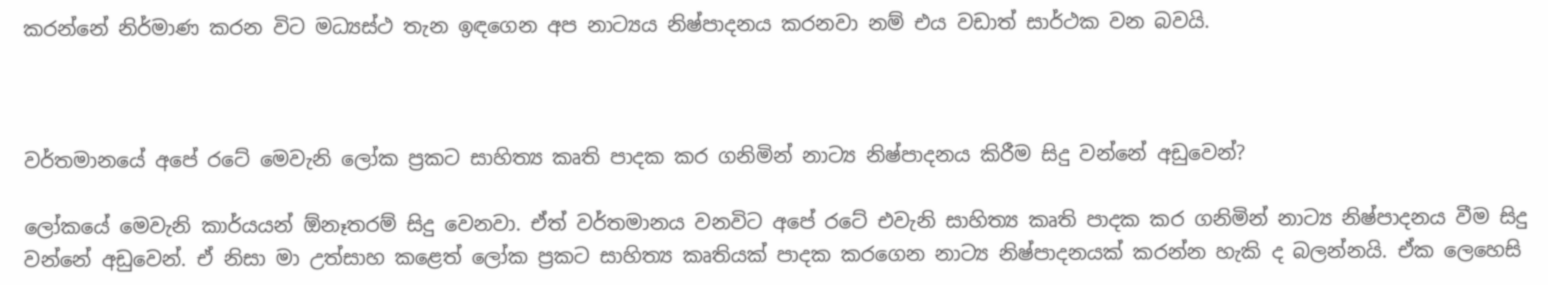කරන්නේ නිර්මාණ කරන විට මධ්‍යස්ථ තැන ඉඳගෙන අප නාට්‍යය නිෂ්පාදනය කරනවා නම් එය වඩාත් සාර්ථක වන බවයි.



වර්තමානයේ අපේ රටේ මෙවැනි ලෝක ප්‍රකට සාහිත්‍ය කෘති පාදක කර ගනිමින් නාට්‍ය නිෂ්පාදනය කිරීම සිදු වන්නේ අඩුවෙන්?

ලෝකයේ මෙවැනි කාර්යයන් ඕනෑතරම් සිදු වෙනවා. ඒත් වර්තමානය වනවිට අපේ රටේ එවැනි සාහිත්‍ය කෘති පාදක කර ගනිමින් නාට්‍ය නිෂ්පාදනය වීම සිදු වන්නේ අඩුවෙන්. ඒ නිසා මා උත්සාහ කළෙත් ලෝක ප්‍රකට සාහිත්‍ය කෘතියක් පාදක කරගෙන නාට්‍ය නිෂ්පාදනයක් කරන්න හැකි ද බලන්නයි. ඒක ලෙහෙසි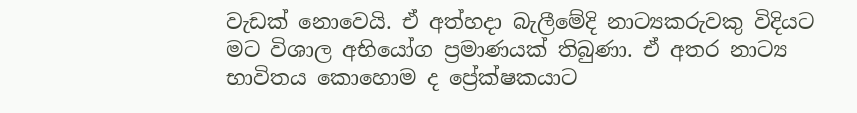වැඩක් නොවෙයි. ඒ අත්හදා බැලීමේදි නාට්‍යකරුවකු විදියට මට විශාල අභියෝග ප්‍රමාණයක් තිබුණා. ඒ අතර නාට්‍ය භාවිතය කොහොම ද ප්‍රේක්ෂකයාට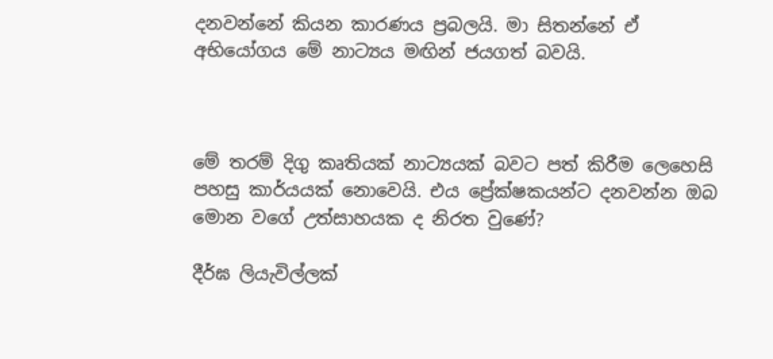දනවන්නේ කියන කාරණය ප්‍රබලයි. මා සිතන්නේ ඒ අභියෝගය මේ නාට්‍යය මඟින් ජයගත් බවයි.



මේ තරම් දිගු කෘතියක් නාට්‍යයක් බවට පත් කිරීම ලෙහෙසි පහසු කාර්යයක් නොවෙයි. එය ප්‍රේක්ෂකයන්ට දනවන්න ඔබ මොන වගේ උත්සාහයක ද නිරත වුණේ?

දීර්ඝ ලියැවිල්ලක්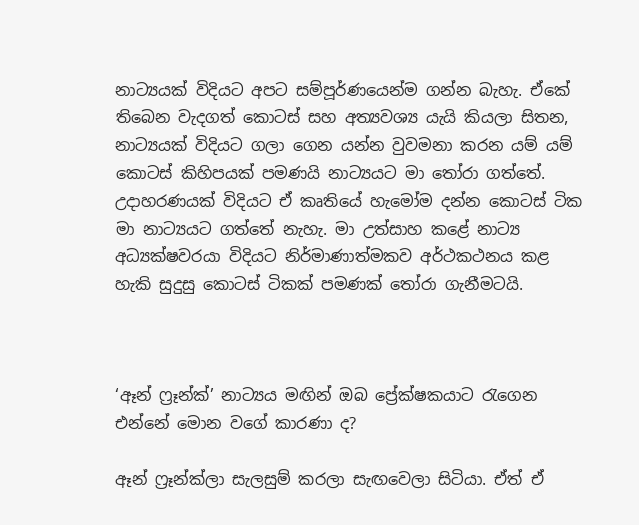නාට්‍යයක් විදියට අපට සම්පූර්ණයෙන්ම ගන්න බැහැ. ඒකේ තිබෙන වැදගත් කොටස් සහ අත්‍යවශ්‍ය යැයි කියලා සිතන, නාට්‍යයක් විදියට ගලා ගෙන යන්න වුවමනා කරන යම් යම් කොටස් කිහිපයක් පමණයි නාට්‍යයට මා තෝරා ගත්තේ. උදාහරණයක් විදියට ඒ කෘතියේ හැමෝම දන්න කොටස් ටික මා නාට්‍යයට ගත්තේ නැහැ. මා උත්සාහ කළේ නාට්‍ය අධ්‍යක්ෂවරයා විදියට නිර්මාණාත්මකව අර්ථකථනය කළ හැකි සුදුසු කොටස් ටිකක් පමණක් තෝරා ගැනීමටයි.



‘ඈන් ෆ්‍රෑන්ක්’ නාට්‍යය මඟින් ඔබ ප්‍රේක්ෂකයාට රැගෙන එන්නේ මොන වගේ කාරණා ද?

ඈන් ෆ්‍රෑන්ක්ලා සැලසුම් කරලා සැඟවෙලා සිටියා. ඒත් ඒ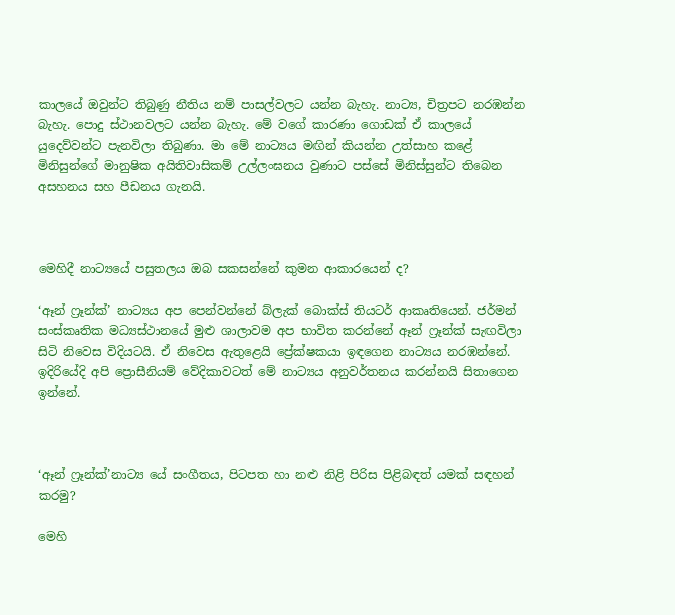කාලයේ ඔවුන්ට තිබුණු නීතිය නම් පාසල්වලට යන්න බැහැ. නාට්‍ය, චිත්‍රපට නරඹන්න බැහැ. පොදු ස්ථානවලට යන්න බැහැ. මේ වගේ කාරණා ගොඩක් ඒ කාලයේ යුදෙව්වන්ට පැනවිලා තිබුණා. මා මේ නාට්‍යය මඟින් කියන්න උත්සාහ කළේ මිනිසුන්ගේ මානුෂික අයිතිවාසිකම් උල්ලංඝනය වුණාට පස්සේ මිනිස්සුන්ට තිබෙන අසහනය සහ පීඩනය ගැනයි.



මෙහිදී නාට්‍යයේ පසුතලය ඔබ සකසන්නේ කුමන ආකාරයෙන් ද?

‘ඈන් ෆ්‍රෑන්ක්’ නාට්‍යය අප පෙන්වන්නේ බ්ලැක් බොක්ස් තියටර් ආකෘතියෙන්. ජර්මන් සංස්කෘතික මධ්‍යස්ථානයේ මුළු ශාලාවම අප භාවිත කරන්නේ ඈන් ෆ්‍රෑන්ක් සැඟවිලා සිටි නිවෙස විදියටයි. ඒ නිවෙස ඇතුළෙයි ප්‍රේක්ෂකයා ඉඳගෙන නාට්‍යය නරඹන්නේ. ඉදිරියේදි අපි ප්‍රොසීනියම් වේදිකාවටත් මේ නාට්‍යය අනුවර්තනය කරන්නයි සිතාගෙන ඉන්නේ.



‘ඈන් ෆ්‍රෑන්ක්’නාට්‍ය යේ සංගීතය, පිටපත හා නළු නිළි පිරිස පිළිබඳත් යමක් සඳහන් කරමු?

මෙහි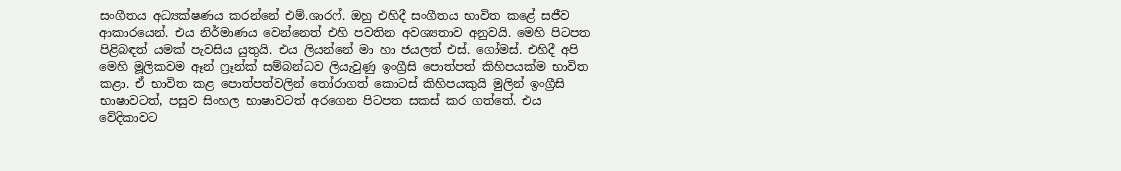සංගීතය අධ්‍යක්ෂණය කරන්නේ එම්.ශාරෆ්. ඔහු එහිදී සංගීතය භාවිත කළේ සජීව ආකාරයෙන්. එය නිර්මාණය වෙන්නෙත් එහි පවතින අවශ්‍යතාව අනුවයි. මෙහි පිටපත පිළිබඳත් යමක් පැවසිය යුතුයි. එය ලියන්නේ මා හා ජයලත් එස්. ගෝමස්. එහිදී අපි මෙහි මූලිකවම ඈන් ෆ්‍රෑන්ක් සම්බන්ධව ලියැවුණු ඉංග්‍රීසි පොත්පත් කිහිපයක්ම භාවිත කළා. ඒ භාවිත කළ පොත්පත්වලින් තෝරාගත් කොටස් කිහිපයකුයි මුලින් ඉංග්‍රීසි භාෂාවටත්, පසුව සිංහල භාෂාවටත් අරගෙන පිටපත සකස් කර ගත්තේ. එය වේදිකාවට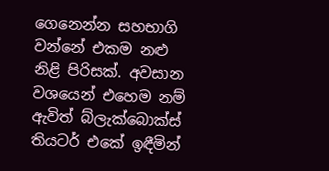ගෙනෙන්න සහභාගි වන්නේ එකම නළු නිළි පිරිසක්. අවසාන වශයෙන් එහෙම නම් ඇවිත් බ්ලැක්බොක්ස් තියටර් එකේ ඉඳීමින්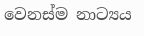වෙනස්ම නාට්‍යය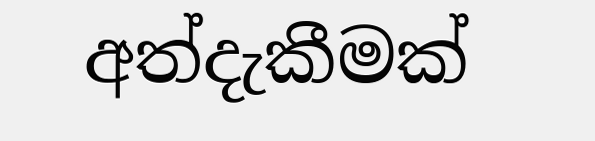අත්දැකීමක්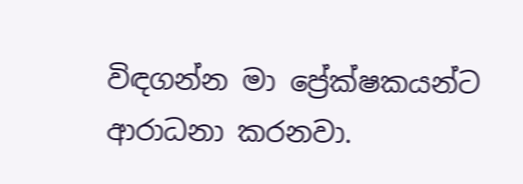විඳගන්න මා ප්‍රේක්ෂකයන්ට ආරාධනා කරනවා.